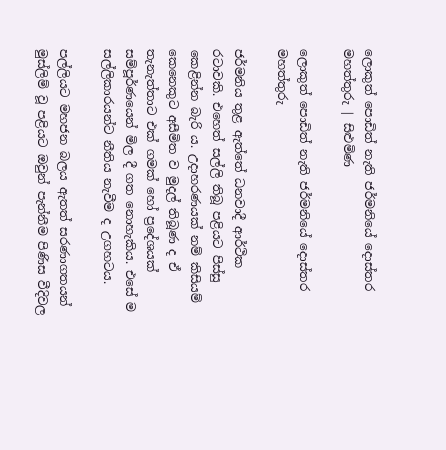ලොකුත් පොඩිත් නැති ජර්මනියේ දොස්තර මහත්තුරු | සිළුමිණ

ලොකුත් පොඩිත් නැති ජර්මනියේ දොස්තර මහත්තුරු

ජර්මනිය තුළ ඇත්තේ ධනවාදී ආර්ථික රටාවකි. එහෙත් සල්ලි තිබූ පළියට පිස්සු කෙළින්න බැරි ය. උදාහරණයක් නම් කිසියම් කෙනෙකුට අසීමිත ව මුදල් තිබූණ ද ඒ තැනැත්තාට එක් ගමක් හෝ ප්‍රදේශයක් සම්පූර්ණයෙන් මිල දී ගත නොහැකිය. එසේ ම සල්ලිකාරයන්ට නීතිය නැවීම ද උගහටය.

පල්ලියට මහජන බලය ඇතත් සරණාගතයන් මුස්ලිම් වූ පළියට ඔවුන් පැන්නීම පිණිස වීදිවල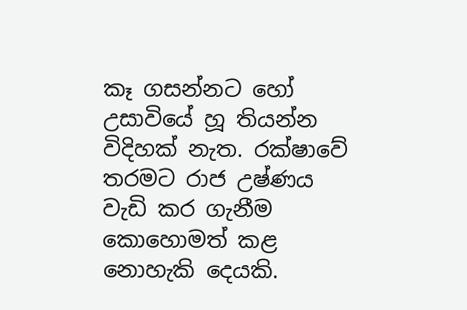කෑ ගසන්නට හෝ උසාවියේ හූ තියන්න විදිහක් නැත. රක්ෂාවේ තරමට රාජ උෂ්ණය වැඩි කර ගැනීම කොහොමත් කළ නොහැකි දෙයකි.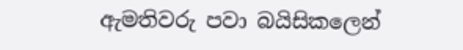ඇමතිවරු පවා බයිසිකලෙන්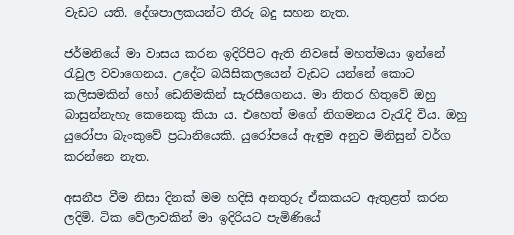වැඩට යති. දේශපාලකයන්ට තීරු බදු සහන නැත.

ජර්මනියේ මා වාසය කරන ඉදිරිපිට ඇති නිවසේ මහත්මයා ඉන්නේ රැවුල වවාගෙනය. උදේට බයිසිකලයෙන් වැඩට යන්නේ කොට කලිසමකින් හෝ ඩෙනිමකින් සැරසීගෙනය. මා නිතර හිතුවේ ඔහු බාසුන්නැහැ කෙනෙකු කියා ය. එහෙත් මගේ නිගමනය වැරැදි විය. ඔහු යුරෝපා බැංකුවේ ප්‍රධානියෙකි. යුරෝපයේ ඇඳුම අනුව මිනිසුන් වර්ග කරන්නෙ නැත.

අසනීප වීම නිසා දිනක් මම හදිසි අනතුරු ඒකකයට ඇතුළත් කරන ලදිමි. ටික වේලාවකින් මා ඉදිරියට පැමිණියේ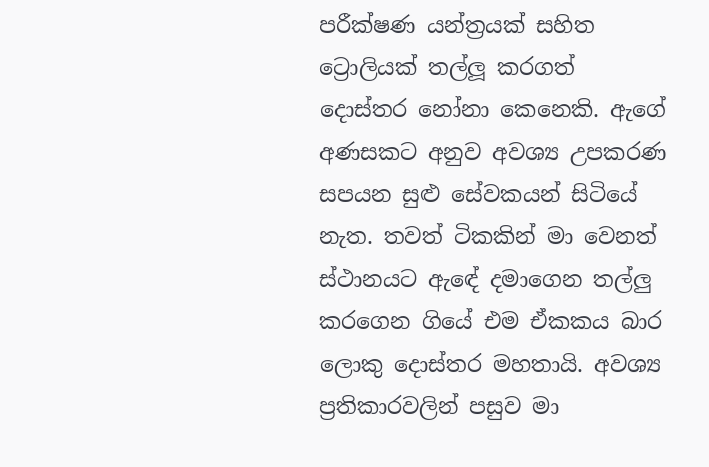පරීක්ෂණ යන්ත්‍රයක් සහිත ට්‍රොලියක් තල්ලූ කරගත් දොස්තර නෝනා කෙනෙකි. ඇගේ අණසකට අනුව අවශ්‍ය උපකරණ සපයන සුළු සේවකයන් සිටියේ නැත. තවත් ටිකකින් මා වෙනත් ස්ථානයට ඇඳේ දමාගෙන තල්ලු කරගෙන ගියේ එම ඒකකය බාර ලොකු දොස්තර මහතායි. අවශ්‍ය ප්‍රතිකාරවලින් පසුව මා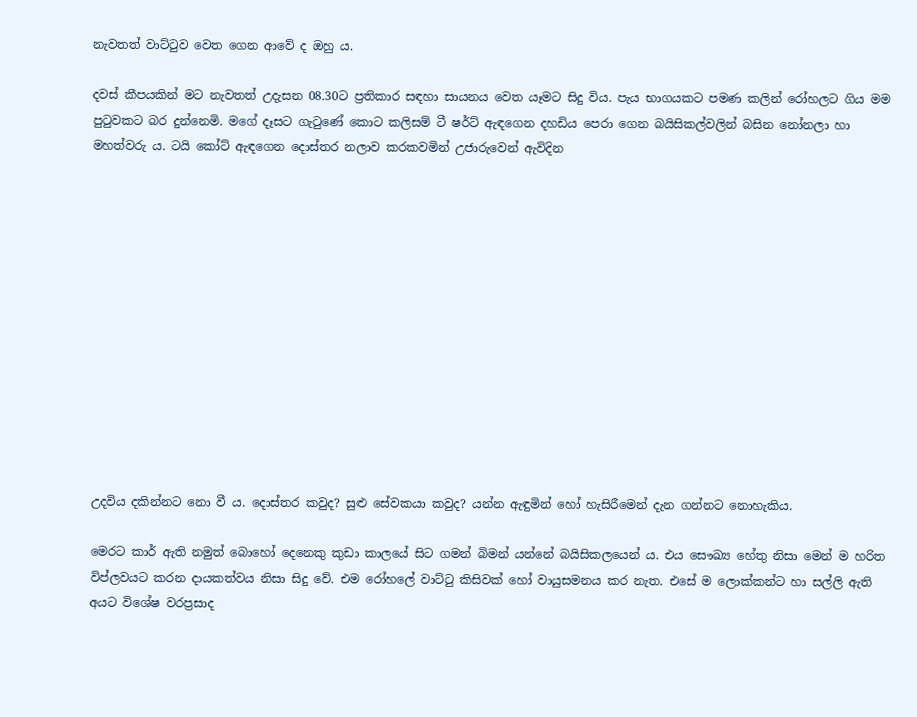නැවතත් වාට්ටුව වෙත ගෙන ආවේ ද ඔහු ය.

දවස් කීපයකින් මට නැවතත් උදැසන 08.30ට ප්‍රතිකාර සඳහා සායනය වෙත යෑමට සිදු විය. පැය භාගයකට පමණ කලින් රෝහලට ගිය මම පුටුවකට බර දුන්නෙමි. මගේ දෑසට ගැටුණේ කොට කලිසම් ටී ෂර්ට් ඇඳගෙන දහඩිය පෙරා ගෙන බයිසිකල්වලින් බසින නෝනලා හා මහත්වරු ය. ටයි කෝට් ඇඳගෙන දොස්තර නලාව කරකවමින් උජාරුවෙන් ඇවිදින













උදවිය දකින්නට නො වී ය. දොස්තර කවුද? සුළු සේවකයා කවුද? යන්න ඇඳුමින් හෝ හැසිරීමෙන් දැන ගන්නට නොහැකිය.

මෙරට කාර් ඇති නමුත් බොහෝ දෙනෙකු කුඩා කාලයේ සිට ගමන් බිමන් යන්නේ බයිසිකලයෙන් ය. එය සෞඛ්‍ය හේතු නිසා මෙන් ම හරිත විප්ලවයට කරන දායකත්වය නිසා සිදු වේ. එම රෝහලේ වාට්ටු කිසිවක් හෝ වායුසමනය කර නැත. එසේ ම ලොක්කන්ට හා සල්ලි ඇති අයට විශේෂ වරප්‍රසාද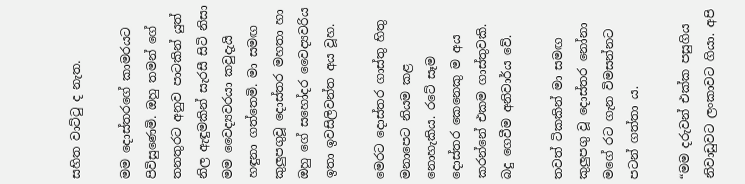සහිත වාට්ටු ද නැත.

මම දොස්තරගේ කාමරයට පිවිසුණෙමි. ඔහු තමන් ගේ තනතුරට අනුව පාටකින් යුත් නිල ඇඳුමකින් සැරසී සිටි නිසා මම වෛද්‍යවරයා කවුදැයි හඳුනා ගත්තෙමි. මා සමඟ කුලුපගුවූ දොස්තර මහතා හා ඔහු ගේ සහෝදර වෛද්‍යවරිය ඉතා ඉවසිලිවන්ත අය වූහ.

මෙරට දොස්තර ගාස්තු හිතු මනාපෙට නියම කළ නොහැකිය. රටේ සෑම දොස්තර කෙනෙකු ම අය කරන්නේ එකම ගාස්තුවකි. බදු ගෙවීම අනිවාර්ය වේ.

තවත් ටිකකින් මා සමඟ කුලුපගු වූ දොස්තර නෝනා මගේ රට ගැන විමසන්නට පටන් ගත්තා ය.

“මම දරුවන් එක්ක පසුගිය නිවාඩුවට ලංකාවට ගියා. අපි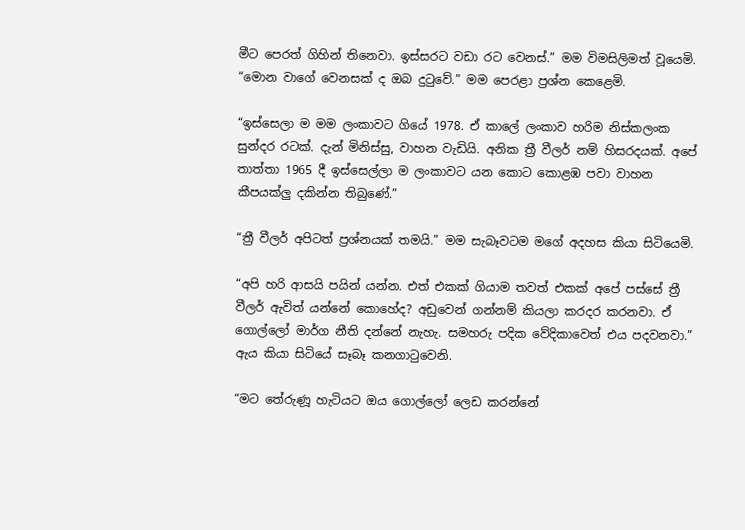මීට පෙරත් ගිහින් තිනෙවා. ඉස්සරට වඩා රට වෙනස්.” මම විමසිලිමත් වූයෙමි. “මොන වාගේ වෙනසක් ද ඔබ දුටුවේ.” මම පෙරළා ප්‍රශ්න කෙළෙමි.

“ඉස්සෙලා ම මම ලංකාවට ගියේ 1978. ඒ කාලේ ලංකාව හරිම නිස්කලංක සුන්දර රටක්. දැන් මිනිස්සු, වාහන වැඩියි. අනික ත්‍රී වීලර් නම් හිසරදයක්. අපේ තාත්තා 1965 දී ඉස්සෙල්ලා ම ලංකාවට යන කොට කොළඹ පවා වාහන කීපයක්ලු දකින්න තිබුණේ.”

“ත්‍රී වීලර් අපිටත් ප්‍රශ්නයක් තමයි.” මම සැබෑවටම මගේ අදහස කියා සිටියෙමි.

“අපි හරි ආසයි පයින් යන්න. එත් එකක් ගියාම තවත් එකක් අපේ පස්සේ ත්‍රී වීලර් ඇවිත් යන්නේ කොහේද? අඩුවෙන් ගන්නම් කියලා කරදර කරනවා. ඒ ගොල්ලෝ මාර්ග නීති දන්නේ නැහැ. සමහරු පදික වේදිකාවෙත් එය පදවනවා.” ඇය කියා සිටියේ සෑබෑ කනගාටුවෙනි.

“මට තේරුණූ හැටියට ඔය ගොල්ලෝ ලෙඩ කරන්නේ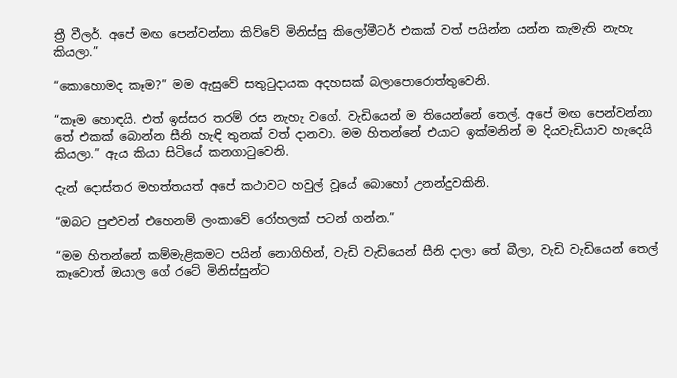ත්‍රී වීලර්. අපේ මඟ පෙන්වන්නා කිව්වේ මිනිස්සු කිලෝමීටර් එකක් වත් පයින්න යන්න කැමැති නැහැ කියලා.”

“කොහොමද කෑම?” මම ඇසුවේ සතුටුදායක අදහසක් බලාපොරොත්තුවෙනි.

“කෑම හොඳයි. එත් ඉස්සර තරම් රස නැහැ වගේ. වැඩියෙන් ම තියෙන්නේ තෙල්. අපේ මඟ පෙන්වන්නා තේ එකක් බොන්න සීනි හැඳි තුනක් වත් දානවා. මම හිතන්නේ එයාට ඉක්මනින් ම දියවැඩියාව හැදෙයි කියලා.” ඇය කියා සිටියේ කනගාටුවෙනි.

දැන් දොස්තර මහත්තයත් අපේ කථාවට හවුල් වූයේ බොහෝ උනන්දුවකිනි.

“ඔබට පුළුවන් එහෙනම් ලංකාවේ රෝහලක් පටන් ගන්න.”

“මම හිතන්නේ කම්මැළිකමට පයින් නොගිහින්, වැඩි වැඩියෙන් සීනි දාලා තේ බීලා, වැඩි වැඩියෙන් තෙල් කෑවොත් ඔයාල ගේ රටේ මිනිස්සුන්ට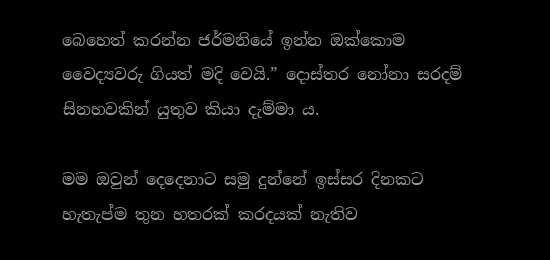බෙහෙත් කරන්න ජර්මනියේ ඉන්න ඔක්කොම වෛද්‍යවරු ගියත් මදි වෙයි.” දොස්තර නෝනා සරදම් සිනහවකින් යුතුව කියා දැම්මා ය.

මම ඔවුන් දෙදෙනාට සමු දුන්නේ ඉස්සර දිනකට හැතැප්ම තුන හතරක් කරදයක් නැතිව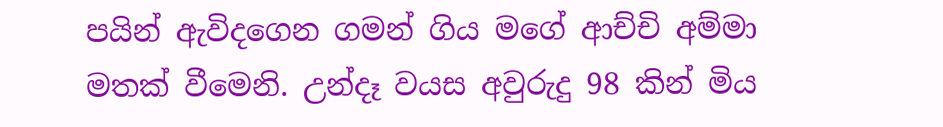පයින් ඇවිදගෙන ගමන් ගිය මගේ ආච්චි අම්මා මතක් වීමෙනි. උන්දෑ වයස අවුරුදු 98 කින් මිය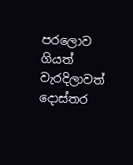පරලොව ගියත් වැරදිලාවත් දොස්තර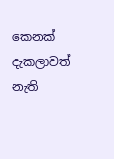කෙනක් දැකලාවත් නැති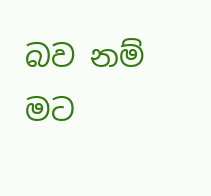බව නම් මට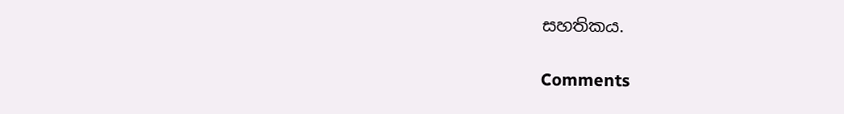සහතිකය.

Comments